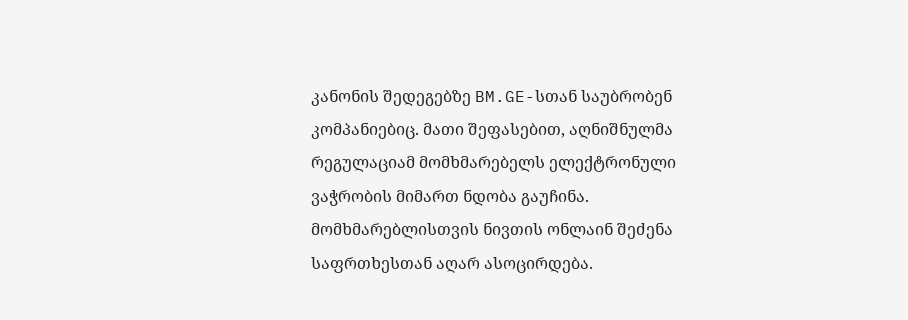კანონის შედეგებზე BM.GE-სთან საუბრობენ კომპანიებიც. მათი შეფასებით, აღნიშნულმა რეგულაციამ მომხმარებელს ელექტრონული ვაჭრობის მიმართ ნდობა გაუჩინა. მომხმარებლისთვის ნივთის ონლაინ შეძენა საფრთხესთან აღარ ასოცირდება.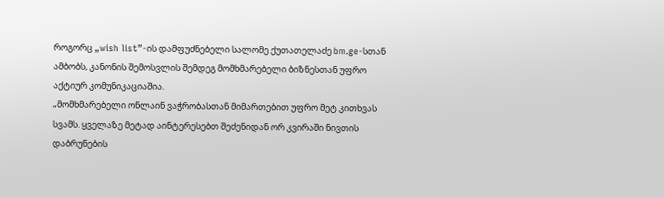როგორც „wish list”-ის დამფუძნებელი სალომე ქუთათელაძე bm.ge-სთან ამბობს, კანონის შემოსვლის შემდეგ მომხმარებელი ბიზნესთან უფრო აქტიურ კომუნიკაციაშია.
„მომხმარებელი ონლაინ ვაჭრობასთან მიმართებით უფრო მეტ კითხვას სვამს. ყველაზე მეტად აინტერესებთ შეძენიდან ორ კვირაში ნივთის დაბრუნების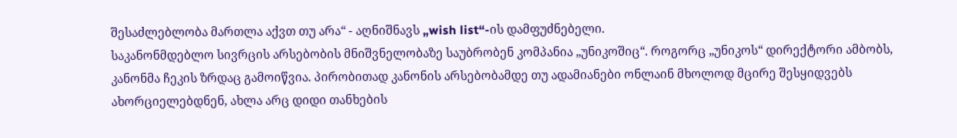შესაძლებლობა მართლა აქვთ თუ არა“ - აღნიშნავს „wish list“-ის დამფუძნებელი.
საკანონმდებლო სივრცის არსებობის მნიშვნელობაზე საუბრობენ კომპანია „უნიკოშიც“. როგორც „უნიკოს“ დირექტორი ამბობს, კანონმა ჩეკის ზრდაც გამოიწვია. პირობითად კანონის არსებობამდე თუ ადამიანები ონლაინ მხოლოდ მცირე შესყიდვებს ახორციელებდნენ, ახლა არც დიდი თანხების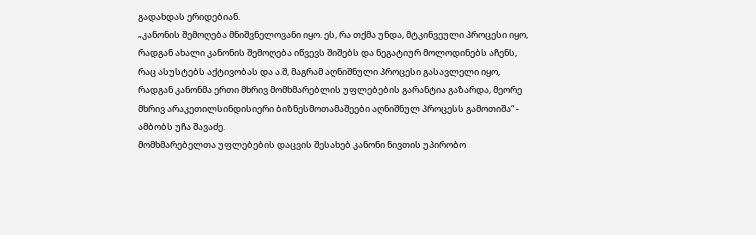გადახდას ერიდებიან.
„კანონის შემოღება მნიშვნელოვანი იყო. ეს, რა თქმა უნდა, მტკინვეული პროცესი იყო, რადგან ახალი კანონის შემოღება იწვევს შიშებს და ნეგატიურ მოლოდინებს აჩენს, რაც ასუსტებს აქტივობას და ა.შ, მაგრამ აღნიშნული პროცესი გასავლელი იყო, რადგან კანონმა ერთი მხრივ მომხმარებლის უფლებების გარანტია გაზარდა, მეორე მხრივ არაკეთილსინდისიერი ბიზნესმოთამაშეები აღნიშნულ პროცესს გამოთიშა“ - ამბობს უჩა შავაძე.
მომხმარებელთა უფლებების დაცვის შესახებ კანონი ნივთის უპირობო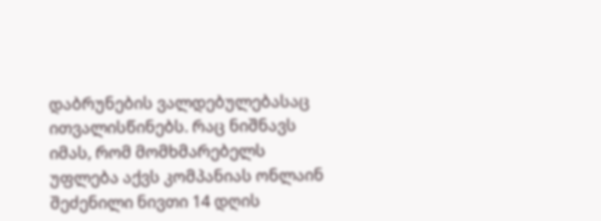დაბრუნების ვალდებულებასაც ითვალისწინებს. რაც ნიშნავს იმას, რომ მომხმარებელს უფლება აქვს კომპანიას ონლაინ შეძენილი ნივთი 14 დღის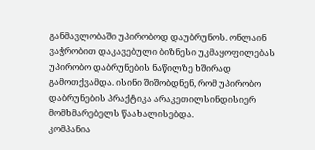განმავლობაში უპირობოდ დაუბრუნოს. ონლაინ ვაჭრობით დაკავებული ბიზნესი უკმაყოფილებას უპირობო დაბრუნების ნაწილზე ხშირად გამოთქვამდა. ისინი შიშობდნენ, რომ უპირობო დაბრუნების პრაქტიკა არაკეთილსინდისიერ მომხმარებელს წაახალისებდა.
კომპანია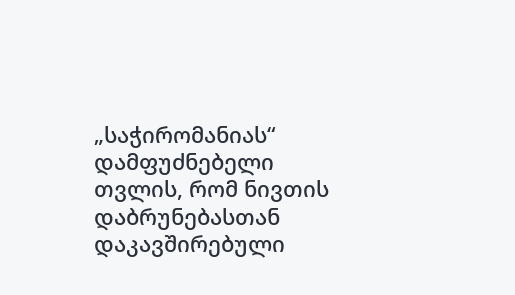„საჭირომანიას“ დამფუძნებელი თვლის, რომ ნივთის დაბრუნებასთან დაკავშირებული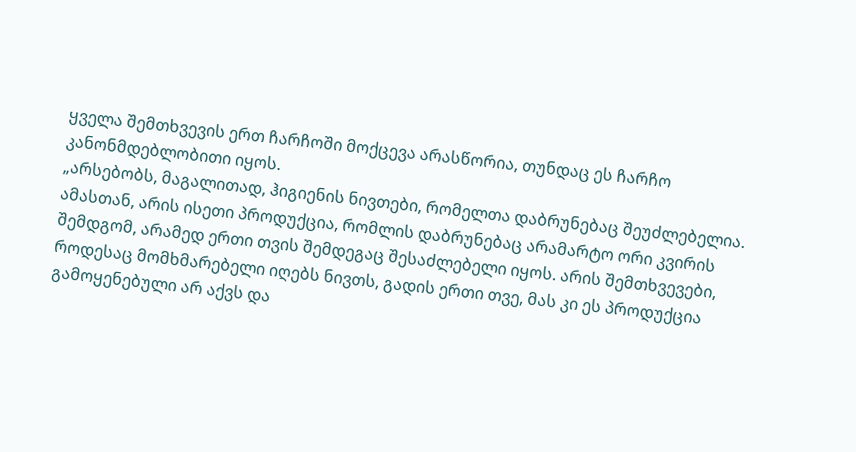ყველა შემთხვევის ერთ ჩარჩოში მოქცევა არასწორია, თუნდაც ეს ჩარჩო კანონმდებლობითი იყოს.
„არსებობს, მაგალითად, ჰიგიენის ნივთები, რომელთა დაბრუნებაც შეუძლებელია. ამასთან, არის ისეთი პროდუქცია, რომლის დაბრუნებაც არამარტო ორი კვირის შემდგომ, არამედ ერთი თვის შემდეგაც შესაძლებელი იყოს. არის შემთხვევები, როდესაც მომხმარებელი იღებს ნივთს, გადის ერთი თვე, მას კი ეს პროდუქცია გამოყენებული არ აქვს და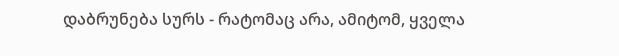დაბრუნება სურს - რატომაც არა, ამიტომ, ყველა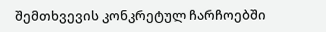შემთხვევის კონკრეტულ ჩარჩოებში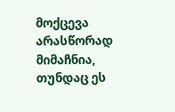მოქცევა არასწორად მიმაჩნია, თუნდაც ეს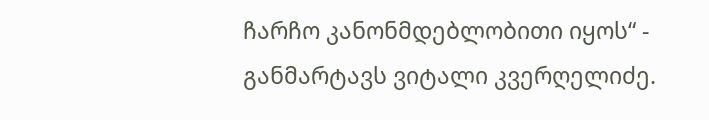ჩარჩო კანონმდებლობითი იყოს“ - განმარტავს ვიტალი კვერღელიძე.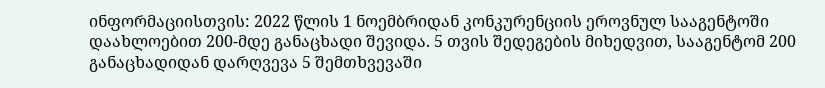ინფორმაციისთვის: 2022 წლის 1 ნოემბრიდან კონკურენციის ეროვნულ სააგენტოში დაახლოებით 200-მდე განაცხადი შევიდა. 5 თვის შედეგების მიხედვით, სააგენტომ 200 განაცხადიდან დარღვევა 5 შემთხვევაში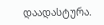დაადასტურა.